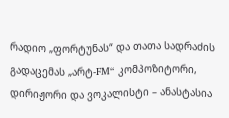რადიო „ფორტუნას“ და თათა სადრაძის გადაცემას „არტ-FM“ კომპოზიტორი, დირიჟორი და ვოკალისტი – ანასტასია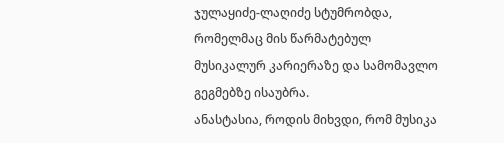ჯულაყიძე-ლაღიძე სტუმრობდა, რომელმაც მის წარმატებულ მუსიკალურ კარიერაზე და სამომავლო გეგმებზე ისაუბრა.
ანასტასია, როდის მიხვდი, რომ მუსიკა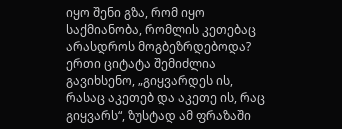იყო შენი გზა, რომ იყო საქმიანობა, რომლის კეთებაც არასდროს მოგბეზრდებოდა?
ერთი ციტატა შემიძლია გავიხსენო, „გიყვარდეს ის, რასაც აკეთებ და აკეთე ის, რაც გიყვარს“, ზუსტად ამ ფრაზაში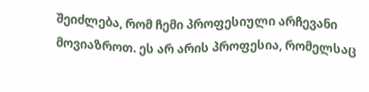შეიძლება, რომ ჩემი პროფესიული არჩევანი მოვიაზროთ. ეს არ არის პროფესია, რომელსაც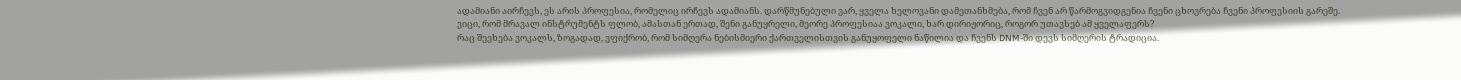ადამიანი აირჩევს, ეს არის პროფესია, რომელიც ირჩევს ადამიანს. დარწმუნებული ვარ, ყველა ხელოვანი დამეთანხმება, რომ ჩვენ არ წარმოგვიდგენია ჩვენი ცხოვრება ჩვენი პროფესიის გარეშე.
ვიცი, რომ მრავალ ინსტრუმენტს ფლობ, ამასთან ერთად, შენი განუყრელი, მეორე პროფესიაა ვოკალი, ხარ დირიჟორიც, როგორ უთავსებ ამ ყველაფერს?
რაც შეეხება ვოკალს, ზოგადად, ვფიქრობ, რომ სიმღერა ნებისმიერი ქართველისთვის განუყოფელი ნაწილია და ჩვენს DNM-ში დევს სიმღერის ტრადიცია.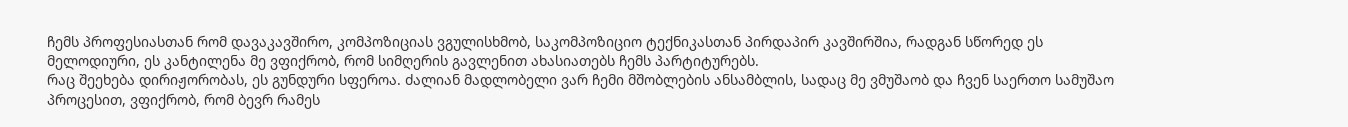ჩემს პროფესიასთან რომ დავაკავშირო, კომპოზიციას ვგულისხმობ, საკომპოზიციო ტექნიკასთან პირდაპირ კავშირშია, რადგან სწორედ ეს მელოდიური, ეს კანტილენა მე ვფიქრობ, რომ სიმღერის გავლენით ახასიათებს ჩემს პარტიტურებს.
რაც შეეხება დირიჟორობას, ეს გუნდური სფეროა. ძალიან მადლობელი ვარ ჩემი მშობლების ანსამბლის, სადაც მე ვმუშაობ და ჩვენ საერთო სამუშაო პროცესით, ვფიქრობ, რომ ბევრ რამეს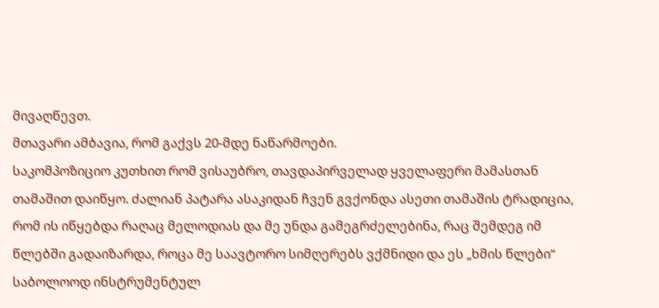მივაღწევთ.
მთავარი ამბავია, რომ გაქვს 20-მდე ნაწარმოები.
საკომპოზიციო კუთხით რომ ვისაუბრო, თავდაპირველად ყველაფერი მამასთან თამაშით დაიწყო. ძალიან პატარა ასაკიდან ჩვენ გვქონდა ასეთი თამაშის ტრადიცია, რომ ის იწყებდა რაღაც მელოდიას და მე უნდა გამეგრძელებინა, რაც შემდეგ იმ წლებში გადაიზარდა, როცა მე საავტორო სიმღერებს ვქმნიდი და ეს „ხმის წლები“ საბოლოოდ ინსტრუმენტულ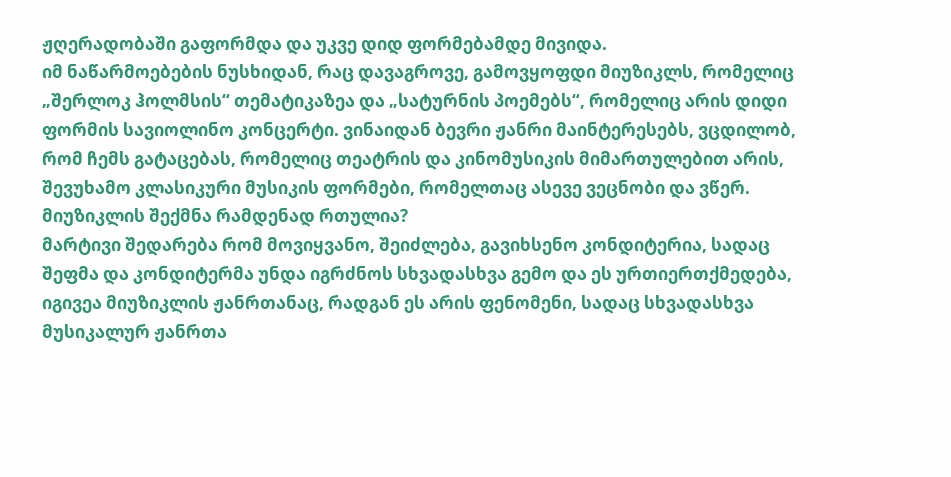ჟღერადობაში გაფორმდა და უკვე დიდ ფორმებამდე მივიდა.
იმ ნაწარმოებების ნუსხიდან, რაც დავაგროვე, გამოვყოფდი მიუზიკლს, რომელიც „შერლოკ ჰოლმსის“ თემატიკაზეა და „სატურნის პოემებს“, რომელიც არის დიდი ფორმის სავიოლინო კონცერტი. ვინაიდან ბევრი ჟანრი მაინტერესებს, ვცდილობ, რომ ჩემს გატაცებას, რომელიც თეატრის და კინომუსიკის მიმართულებით არის, შევუხამო კლასიკური მუსიკის ფორმები, რომელთაც ასევე ვეცნობი და ვწერ.
მიუზიკლის შექმნა რამდენად რთულია?
მარტივი შედარება რომ მოვიყვანო, შეიძლება, გავიხსენო კონდიტერია, სადაც შეფმა და კონდიტერმა უნდა იგრძნოს სხვადასხვა გემო და ეს ურთიერთქმედება, იგივეა მიუზიკლის ჟანრთანაც, რადგან ეს არის ფენომენი, სადაც სხვადასხვა მუსიკალურ ჟანრთა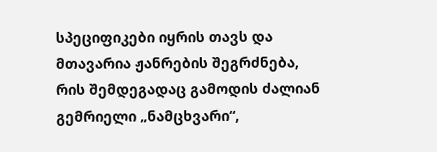სპეციფიკები იყრის თავს და მთავარია ჟანრების შეგრძნება, რის შემდეგადაც გამოდის ძალიან გემრიელი „ნამცხვარი“,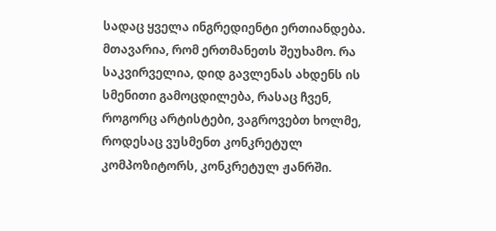სადაც ყველა ინგრედიენტი ერთიანდება. მთავარია, რომ ერთმანეთს შეუხამო. რა საკვირველია, დიდ გავლენას ახდენს ის სმენითი გამოცდილება, რასაც ჩვენ, როგორც არტისტები, ვაგროვებთ ხოლმე, როდესაც ვუსმენთ კონკრეტულ კომპოზიტორს, კონკრეტულ ჟანრში.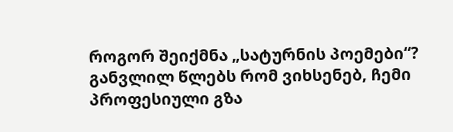როგორ შეიქმნა „სატურნის პოემები“?
განვლილ წლებს რომ ვიხსენებ, ჩემი პროფესიული გზა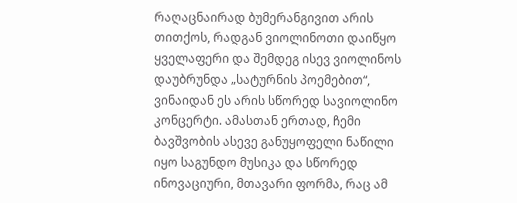რაღაცნაირად ბუმერანგივით არის თითქოს, რადგან ვიოლინოთი დაიწყო ყველაფერი და შემდეგ ისევ ვიოლინოს დაუბრუნდა „სატურნის პოემებით“, ვინაიდან ეს არის სწორედ სავიოლინო კონცერტი. ამასთან ერთად, ჩემი ბავშვობის ასევე განუყოფელი ნაწილი იყო საგუნდო მუსიკა და სწორედ ინოვაციური, მთავარი ფორმა, რაც ამ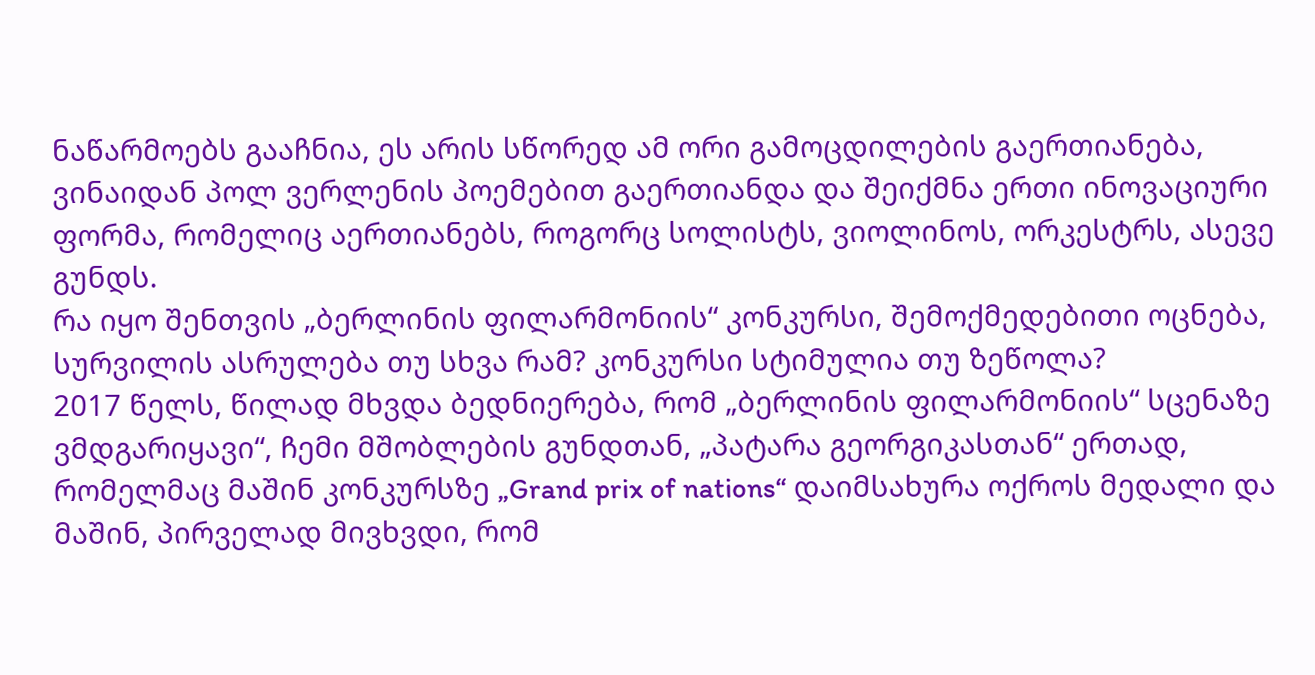ნაწარმოებს გააჩნია, ეს არის სწორედ ამ ორი გამოცდილების გაერთიანება, ვინაიდან პოლ ვერლენის პოემებით გაერთიანდა და შეიქმნა ერთი ინოვაციური ფორმა, რომელიც აერთიანებს, როგორც სოლისტს, ვიოლინოს, ორკესტრს, ასევე გუნდს.
რა იყო შენთვის „ბერლინის ფილარმონიის“ კონკურსი, შემოქმედებითი ოცნება, სურვილის ასრულება თუ სხვა რამ? კონკურსი სტიმულია თუ ზეწოლა?
2017 წელს, წილად მხვდა ბედნიერება, რომ „ბერლინის ფილარმონიის“ სცენაზე ვმდგარიყავი“, ჩემი მშობლების გუნდთან, „პატარა გეორგიკასთან“ ერთად, რომელმაც მაშინ კონკურსზე „Grand prix of nations“ დაიმსახურა ოქროს მედალი და მაშინ, პირველად მივხვდი, რომ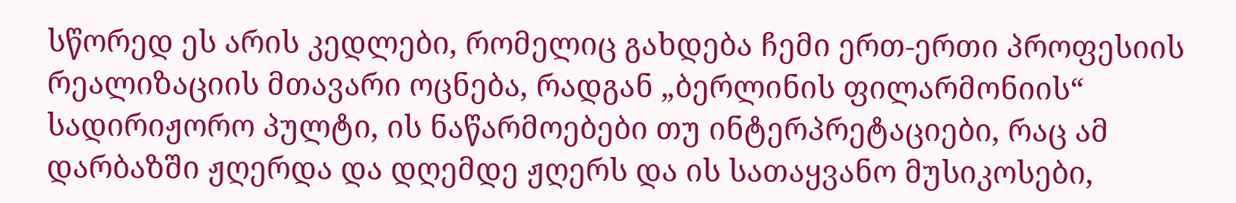სწორედ ეს არის კედლები, რომელიც გახდება ჩემი ერთ-ერთი პროფესიის რეალიზაციის მთავარი ოცნება, რადგან „ბერლინის ფილარმონიის“ სადირიჟორო პულტი, ის ნაწარმოებები თუ ინტერპრეტაციები, რაც ამ დარბაზში ჟღერდა და დღემდე ჟღერს და ის სათაყვანო მუსიკოსები,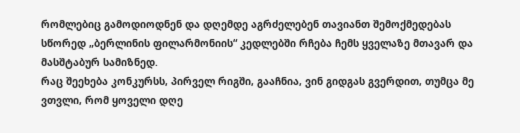რომლებიც გამოდიოდნენ და დღემდე აგრძელებენ თავიანთ შემოქმედებას სწორედ „ბერლინის ფილარმონიის“ კედლებში რჩება ჩემს ყველაზე მთავარ და მასშტაბურ სამიზნედ.
რაც შეეხება კონკურსს, პირველ რიგში, გააჩნია, ვინ გიდგას გვერდით, თუმცა მე ვთვლი, რომ ყოველი დღე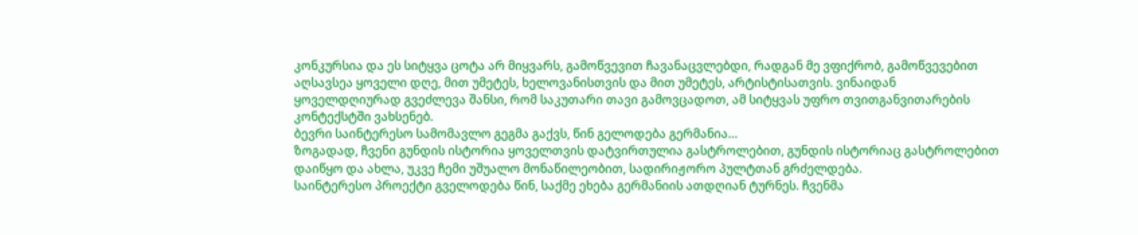კონკურსია და ეს სიტყვა ცოტა არ მიყვარს, გამოწვევით ჩავანაცვლებდი, რადგან მე ვფიქრობ, გამოწვევებით აღსავსეა ყოველი დღე, მით უმეტეს, ხელოვანისთვის და მით უმეტეს, არტისტისათვის. ვინაიდან ყოველდღიურად გვეძლევა შანსი, რომ საკუთარი თავი გამოვცადოთ, ამ სიტყვას უფრო თვითგანვითარების კონტექსტში ვახსენებ.
ბევრი საინტერესო სამომავლო გეგმა გაქვს, წინ გელოდება გერმანია…
ზოგადად, ჩვენი გუნდის ისტორია ყოველთვის დატვირთულია გასტროლებით, გუნდის ისტორიაც გასტროლებით დაიწყო და ახლა, უკვე ჩემი უშუალო მონაწილეობით, სადირიჟორო პულტთან გრძელდება.
საინტერესო პროექტი გველოდება წინ, საქმე ეხება გერმანიის ათდღიან ტურნეს. ჩვენმა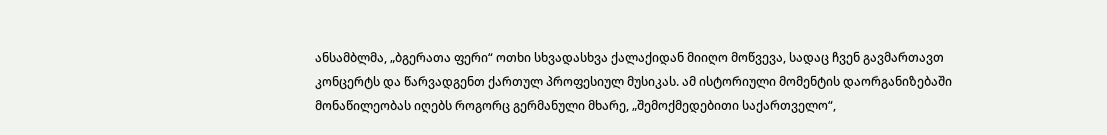ანსამბლმა, „ბგერათა ფერი“ ოთხი სხვადასხვა ქალაქიდან მიიღო მოწვევა, სადაც ჩვენ გავმართავთ კონცერტს და წარვადგენთ ქართულ პროფესიულ მუსიკას. ამ ისტორიული მომენტის დაორგანიზებაში მონაწილეობას იღებს როგორც გერმანული მხარე, „შემოქმედებითი საქართველო“,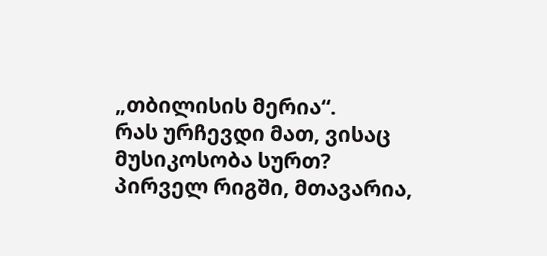„თბილისის მერია“.
რას ურჩევდი მათ, ვისაც მუსიკოსობა სურთ?
პირველ რიგში, მთავარია,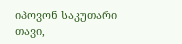იპოვონ საკუთარი თავი,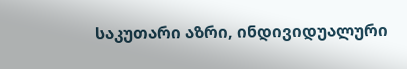საკუთარი აზრი, ინდივიდუალური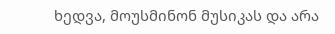ხედვა, მოუსმინონ მუსიკას და არა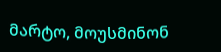მარტო, მოუსმინონ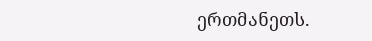ერთმანეთს.